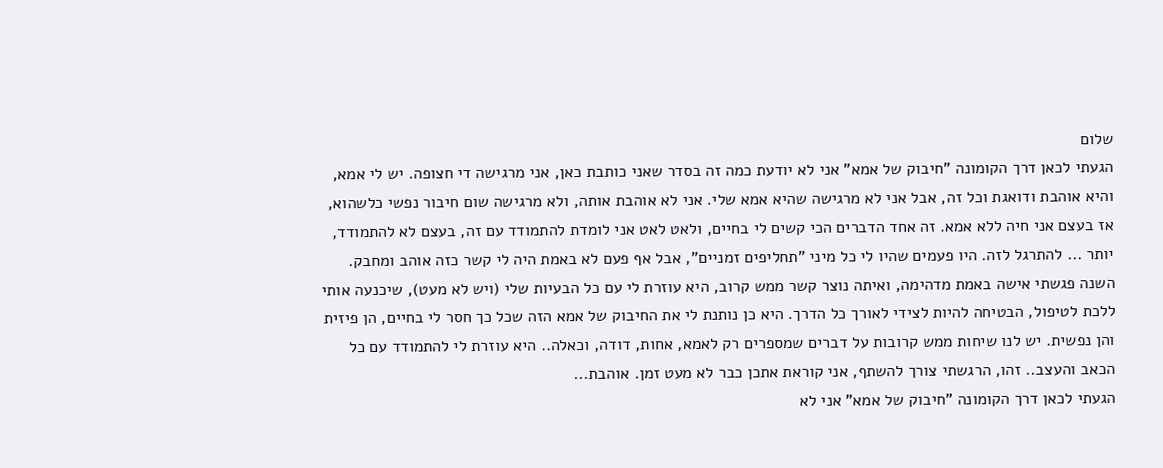שלום
הגעתי לכאן דרך הקומונה "חיבוק של אמא" אני לא יודעת כמה זה בסדר שאני כותבת כאן, אני מרגישה די חצופה. יש לי אמא, והיא אוהבת ודואגת וכל זה, אבל אני לא מרגישה שהיא אמא שלי. אני לא אוהבת אותה, ולא מרגישה שום חיבור נפשי כלשהוא, אז בעצם אני חיה ללא אמא. זה אחד הדברים הכי קשים לי בחיים, ולאט לאט אני לומדת להתמודד עם זה, בעצם לא להתמודד, יותר ... להתרגל לזה. היו פעמים שהיו לי כל מיני "תחליפים זמניים", אבל אף פעם לא באמת היה לי קשר כזה אוהב ומחבק. השנה פגשתי אישה באמת מדהימה, ואיתה נוצר קשר ממש קרוב, היא עוזרת לי עם כל הבעיות שלי (ויש לא מעט), שיכנעה אותי ללכת לטיפול, הבטיחה להיות לצידי לאורך כל הדרך. היא כן נותנת לי את החיבוק של אמא הזה שכל כך חסר לי בחיים, הן פיזית והן נפשית. יש לנו שיחות ממש קרובות על דברים שמספרים רק לאמא, אחות, דודה, וכאלה.. היא עוזרת לי להתמודד עם כל הכאב והעצב.. זהו, הרגשתי צורך להשתף, אני קוראת אתכן כבר לא מעט זמן. אוהבת...
הגעתי לכאן דרך הקומונה "חיבוק של אמא" אני לא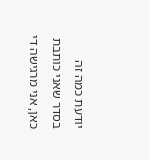יודעת כמה זה בסדר שאני כותבת כאן, אני מרגישה די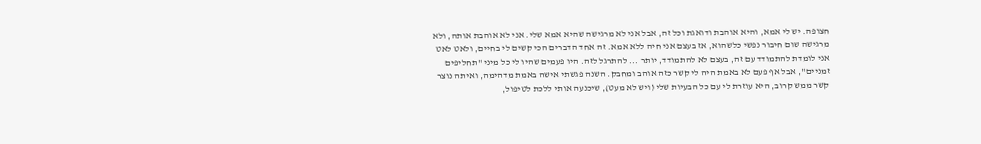חצופה. יש לי אמא, והיא אוהבת ודואגת וכל זה, אבל אני לא מרגישה שהיא אמא שלי. אני לא אוהבת אותה, ולא מרגישה שום חיבור נפשי כלשהוא, אז בעצם אני חיה ללא אמא. זה אחד הדברים הכי קשים לי בחיים, ולאט לאט אני לומדת להתמודד עם זה, בעצם לא להתמודד, יותר ... להתרגל לזה. היו פעמים שהיו לי כל מיני "תחליפים זמניים", אבל אף פעם לא באמת היה לי קשר כזה אוהב ומחבק. השנה פגשתי אישה באמת מדהימה, ואיתה נוצר קשר ממש קרוב, היא עוזרת לי עם כל הבעיות שלי (ויש לא מעט), שיכנעה אותי ללכת לטיפול,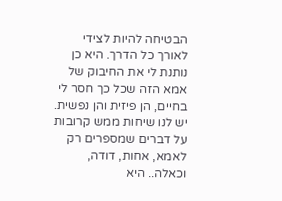הבטיחה להיות לצידי לאורך כל הדרך. היא כן נותנת לי את החיבוק של אמא הזה שכל כך חסר לי בחיים, הן פיזית והן נפשית. יש לנו שיחות ממש קרובות על דברים שמספרים רק לאמא, אחות, דודה, וכאלה.. היא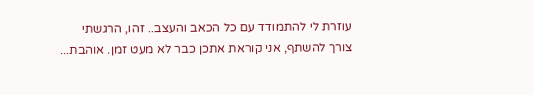עוזרת לי להתמודד עם כל הכאב והעצב.. זהו, הרגשתי צורך להשתף, אני קוראת אתכן כבר לא מעט זמן. אוהבת...